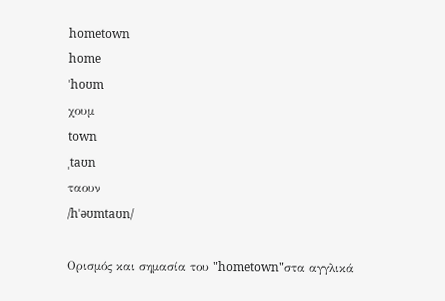hometown
home
ˈhoʊm
χουμ
town
ˌtaʊn
ταουν
/hˈəʊmtaʊn/

Ορισμός και σημασία του "hometown"στα αγγλικά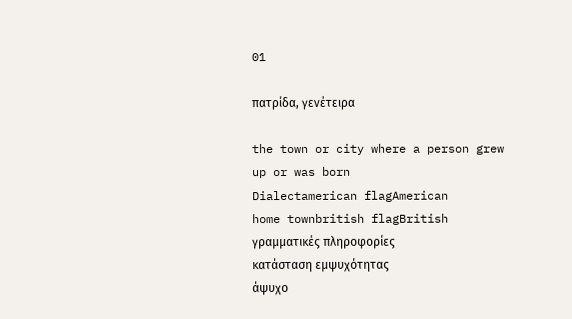01

πατρίδα, γενέτειρα

the town or city where a person grew up or was born
Dialectamerican flagAmerican
home townbritish flagBritish
γραμματικές πληροφορίες
κατάσταση εμψυχότητας
άψυχο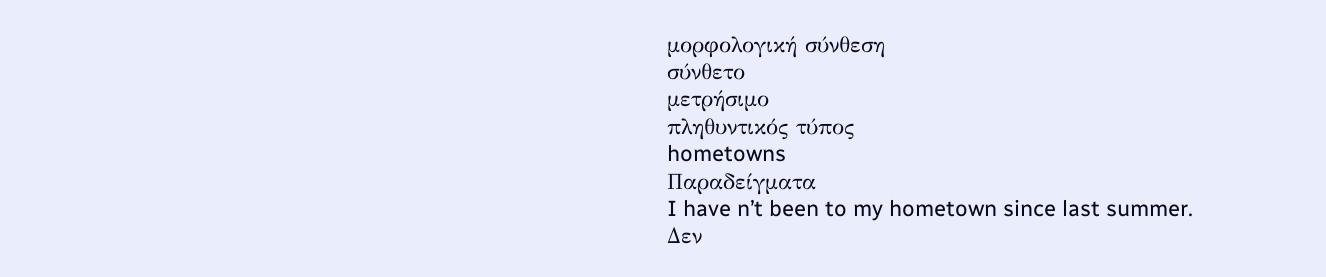μορφολογική σύνθεση
σύνθετο
μετρήσιμο
πληθυντικός τύπος
hometowns
Παραδείγματα
I have n’t been to my hometown since last summer.
Δεν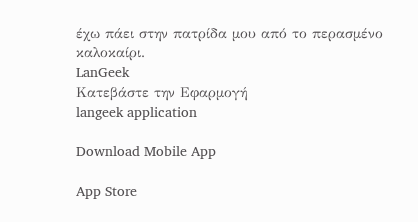έχω πάει στην πατρίδα μου από το περασμένο καλοκαίρι.
LanGeek
Κατεβάστε την Εφαρμογή
langeek application

Download Mobile App

App Store